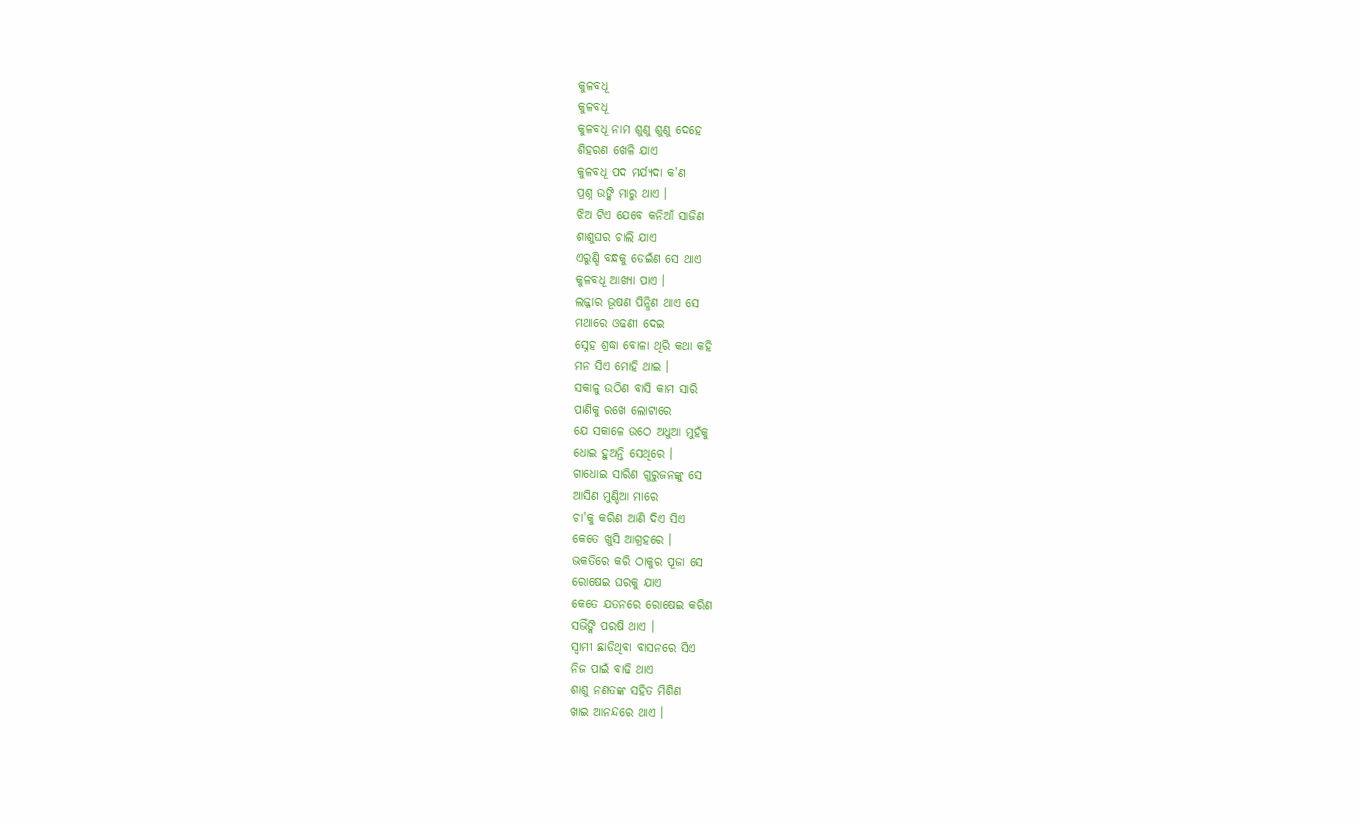କୁଳବଧୂ
କୁଳବଧୂ
କୁଳବଧୂ ନାମ ଶୁଣୁ ଶୁଣୁ ଦେହେ
ଶିହରଣ ଖେଳି ଯାଏ
କୁଳବଧୂ ପଦ ମର୍ଯ୍ୟଦା କ'ଣ
ପ୍ରଶ୍ନ ଉଙ୍କି ମାରୁ ଥାଏ ।
ଝିଅ ଟିଏ ଯେବେ କନିଆଁ ସାଜିଣ
ଶାଶୁଘର ଚାଲି ଯାଏ
ଏରୁଣ୍ଡି ବନ୍ଧକୁ ଡେଇଁଣ ସେ ଥାଏ
କୁଳବଧୂ ଆଖ୍ୟା ପାଏ ।
ଲଜ୍ଜାର ଭୂଷଣ ପିନ୍ଧିଣ ଥାଏ ସେ
ମଥାରେ ଓଢଣୀ ଦେଇ
ସ୍ନେହ ଶ୍ରଦ୍ଧା ବୋଳା ଥିରି କଥା କହି
ମନ ସିଏ ମୋହି ଥାଇ ।
ସକାଳୁ ଉଠିଣ ବାସି କାମ ସାରି
ପାଣିକୁ ରଖେ ଲୋଟାରେ
ଯେ ସକାଳେ ଉଠେ ଅଧୁଆ ମୁହଁକୁ
ଧୋଇ ହୁଅନ୍ତି ସେଥିରେ ।
ଗାଧୋଇ ସାରିଣ ଗୁରୁଜନଙ୍କୁ ସେ
ଆସିଣ ମୁଣ୍ଡିଆ ମାରେ
ଚା'କୁ କରିଣ ଆଣି ଦିଏ ସିଏ
କେତେ ଖୁସି ଆଗ୍ରହରେ ।
ଭକତିରେ କରି ଠାକୁର ପୂଜା ସେ
ରୋଷେଇ ଘରକୁ ଯାଏ
କେତେ ଯତନରେ ରୋଷେଇ କରିଣ
ସଭିଁଙ୍କି ପରଷି ଥାଏ ।
ସ୍ୱାମୀ ଛାଡିଥିବା ବାସନରେ ସିଏ
ନିଜ ପାଇଁ ବାଢି ଥାଏ
ଶାଶୁ ନଣତଙ୍କ ସହିତ ମିଶିଣ
ଖାଇ ଆନନ୍ଦରେ ଥାଏ ।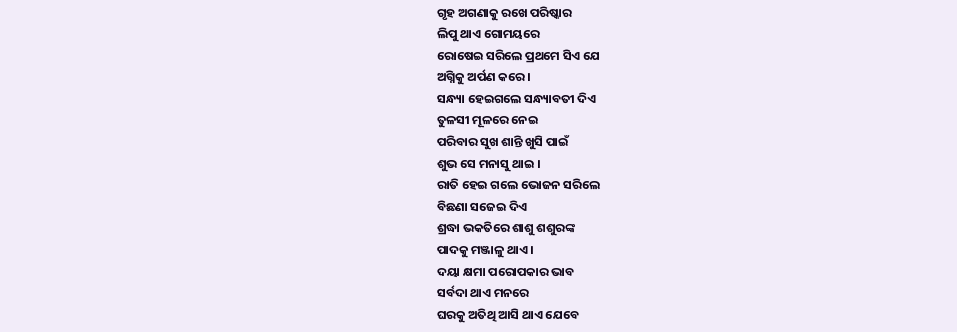ଗୃହ ଅଗଣାକୁ ରଖେ ପରିଷ୍କାର
ଲିପୁ ଥାଏ ଗୋମୟରେ
ରୋଷେଇ ସରିଲେ ପ୍ରଥମେ ସିଏ ଯେ
ଅଗ୍ନିକୁ ଅର୍ପଣ କରେ ।
ସନ୍ଧ୍ୟା ହେଇଗଲେ ସନ୍ଧ୍ୟାବତୀ ଦିଏ
ତୁଳସୀ ମୂଳରେ ନେଇ
ପରିବାର ସୁଖ ଶାନ୍ତି ଖୁସି ପାଇଁ
ଶୁଭ ସେ ମନାସୁ ଥାଇ ।
ରାତି ହେଇ ଗଲେ ଭୋଜନ ସରିଲେ
ବିଛଣା ସଜେଇ ଦିଏ
ଶ୍ରଦ୍ଧା ଭକତିରେ ଶାଶୁ ଶଶୁରଙ୍କ
ପାଦକୁ ମଞ୍ଜାଳୁ ଥାଏ ।
ଦୟା କ୍ଷମା ପରୋପକାର ଭାବ
ସର୍ବଦା ଥାଏ ମନରେ
ଘରକୁ ଅତିଥି ଆସି ଥାଏ ଯେବେ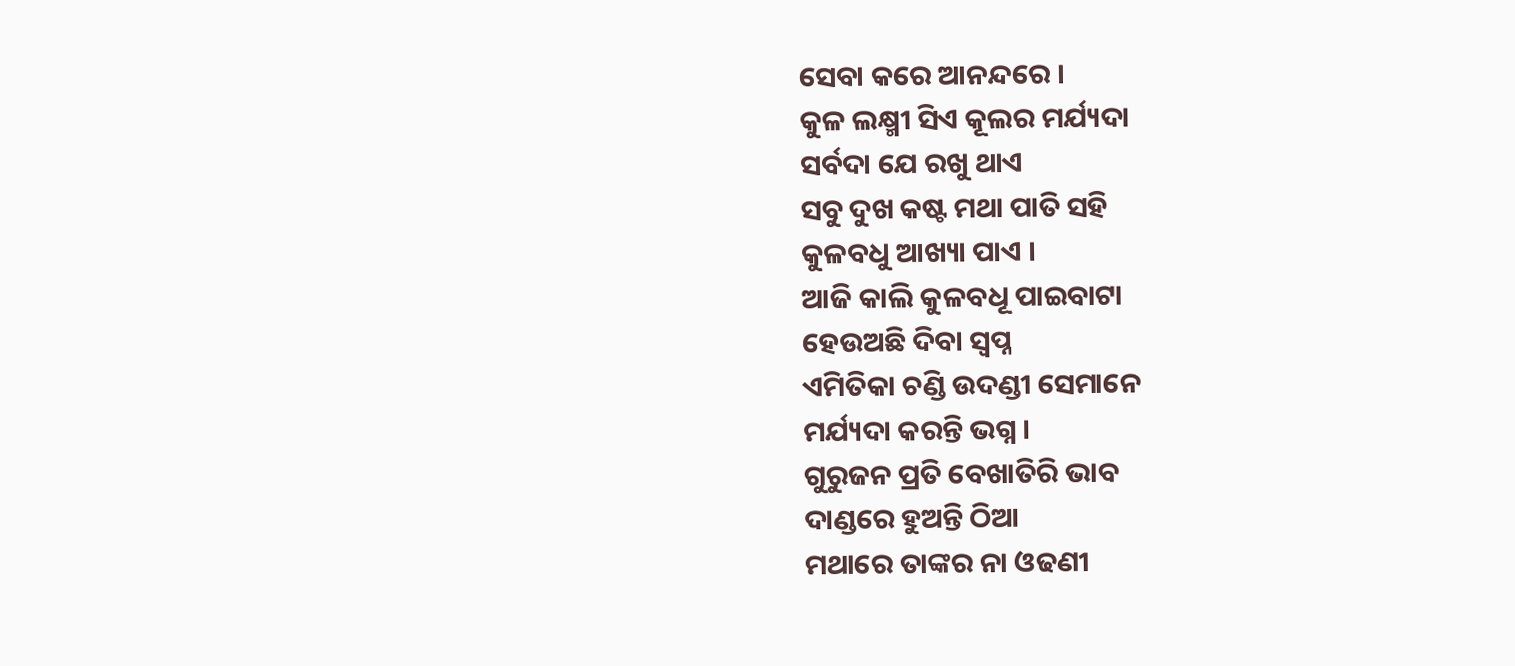ସେବା କରେ ଆନନ୍ଦରେ ।
କୁଳ ଲକ୍ଷ୍ମୀ ସିଏ କୂଲର ମର୍ଯ୍ୟଦା
ସର୍ବଦା ଯେ ରଖୁ ଥାଏ
ସବୁ ଦୁଖ କଷ୍ଟ ମଥା ପାତି ସହି
କୁଳବଧୁ ଆଖ୍ୟା ପାଏ ।
ଆଜି କାଲି କୁଳବଧୂ ପାଇବାଟା
ହେଉଅଛି ଦିବା ସ୍ୱପ୍ନ
ଏମିତିକା ଚଣ୍ଡି ଉଦଣ୍ଡୀ ସେମାନେ
ମର୍ଯ୍ୟଦା କରନ୍ତି ଭଗ୍ନ ।
ଗୁରୁଜନ ପ୍ରତି ବେଖାତିରି ଭାବ
ଦାଣ୍ଡରେ ହୁଅନ୍ତି ଠିଆ
ମଥାରେ ତାଙ୍କର ନା ଓଢଣୀ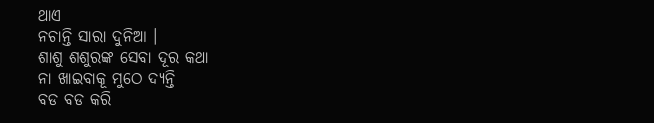ଥାଏ
ନଚାନ୍ତି ସାରା ଦୁନିଆ ।
ଶାଶୁ ଶଶୁରଙ୍କ ସେବା ଦୂର କଥା
ନା ଖାଇବାକୂ ମୁଠେ ଦ୍ୟନ୍ତି
ବଡ ବଡ କରି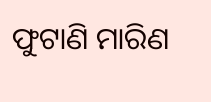ଫୁଟାଣି ମାରିଣ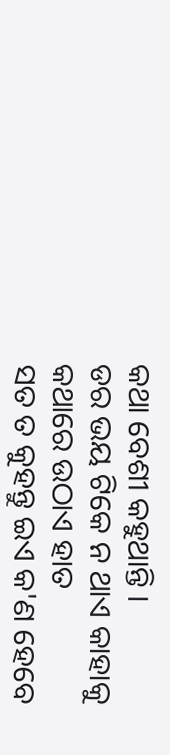କଥା ବେଶୀ କହୁଥାନ୍ତି ।
ଡର ଭୟ ଟିକେ ନ ଥାଏ କାହାକୁ
କଥାରେ ଉଠାଏ ହାତ
ସତ ତ କୁହନ୍ତୁ ଇଏ କ'ଣ ହେବେ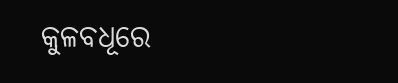କୁଳବଧୂରେ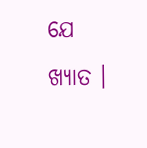ଯେ ଖ୍ୟାତ ।